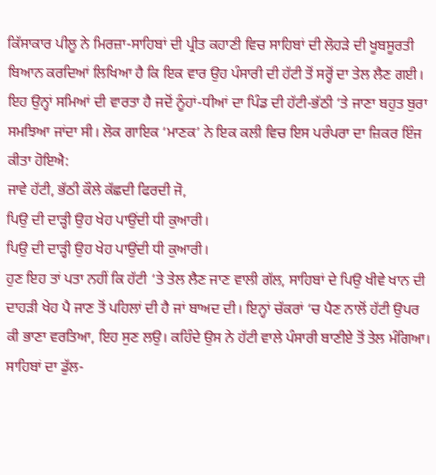ਕਿੱਸਾਕਾਰ ਪੀਲੂ ਨੇ ਮਿਰਜ਼ਾ-ਸਾਹਿਬਾਂ ਦੀ ਪ੍ਰੀਤ ਕਹਾਣੀ ਵਿਚ ਸਾਹਿਬਾਂ ਦੀ ਲੋਹੜੇ ਦੀ ਖੂਬਸੂਰਤੀ ਬਿਆਨ ਕਰਦਿਆਂ ਲਿਖਿਆ ਹੈ ਕਿ ਇਕ ਵਾਰ ਉਹ ਪੰਸਾਰੀ ਦੀ ਹੱਟੀ ਤੋਂ ਸਰ੍ਹੋਂ ਦਾ ਤੇਲ ਲੈਣ ਗਈ। ਇਹ ਉਨ੍ਹਾਂ ਸਮਿਆਂ ਦੀ ਵਾਰਤਾ ਹੈ ਜਦੋਂ ਨੂੰਹਾਂ-ਧੀਆਂ ਦਾ ਪਿੰਡ ਦੀ ਹੱਟੀ-ਭੱਠੀ ‘ਤੇ ਜਾਣਾ ਬਹੁਤ ਬੁਰਾ ਸਮਝਿਆ ਜਾਂਦਾ ਸੀ। ਲੋਕ ਗਾਇਕ ‘ਮਾਣਕ’ ਨੇ ਇਕ ਕਲੀ ਵਿਚ ਇਸ ਪਰੰਪਰਾ ਦਾ ਜ਼ਿਕਰ ਇੰਜ ਕੀਤਾ ਹੋਇਐ:
ਜਾਵੇ ਹੱਟੀ, ਭੱਠੀ ਕੌਲੇ ਕੱਛਦੀ ਫਿਰਦੀ ਜੋ,
ਪਿਉ ਦੀ ਦਾੜ੍ਹੀ ਉਹ ਖੇਹ ਪਾਉਂਦੀ ਧੀ ਕੁਆਰੀ।
ਪਿਉ ਦੀ ਦਾੜ੍ਹੀ ਉਹ ਖੇਹ ਪਾਉਂਦੀ ਧੀ ਕੁਆਰੀ।
ਹੁਣ ਇਹ ਤਾਂ ਪਤਾ ਨਹੀਂ ਕਿ ਹੱਟੀ ‘ਤੇ ਤੇਲ ਲੈਣ ਜਾਣ ਵਾਲੀ ਗੱਲ, ਸਾਹਿਬਾਂ ਦੇ ਪਿਉ ਖੀਵੇ ਖਾਨ ਦੀ ਦਾਹੜੀ ਖੇਹ ਪੈ ਜਾਣ ਤੋਂ ਪਹਿਲਾਂ ਦੀ ਹੈ ਜਾਂ ਬਾਅਦ ਦੀ। ਇਨ੍ਹਾਂ ਚੱਕਰਾਂ ‘ਚ ਪੈਣ ਨਾਲੋਂ ਹੱਟੀ ਉਪਰ ਕੀ ਭਾਣਾ ਵਰਤਿਆ, ਇਹ ਸੁਣ ਲਉ। ਕਹਿੰਦੇ ਉਸ ਨੇ ਹੱਟੀ ਵਾਲੇ ਪੰਸਾਰੀ ਬਾਣੀਏ ਤੋਂ ਤੇਲ ਮੰਗਿਆ। ਸਾਹਿਬਾਂ ਦਾ ਡੁੱਲ-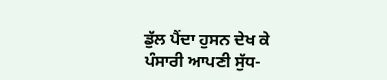ਡੁੱਲ ਪੈਂਦਾ ਹੁਸਨ ਦੇਖ ਕੇ ਪੰਸਾਰੀ ਆਪਣੀ ਸੁੱਧ-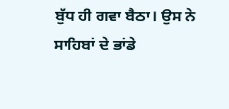ਬੁੱਧ ਹੀ ਗਵਾ ਬੈਠਾ। ਉਸ ਨੇ ਸਾਹਿਬਾਂ ਦੇ ਭਾਂਡੇ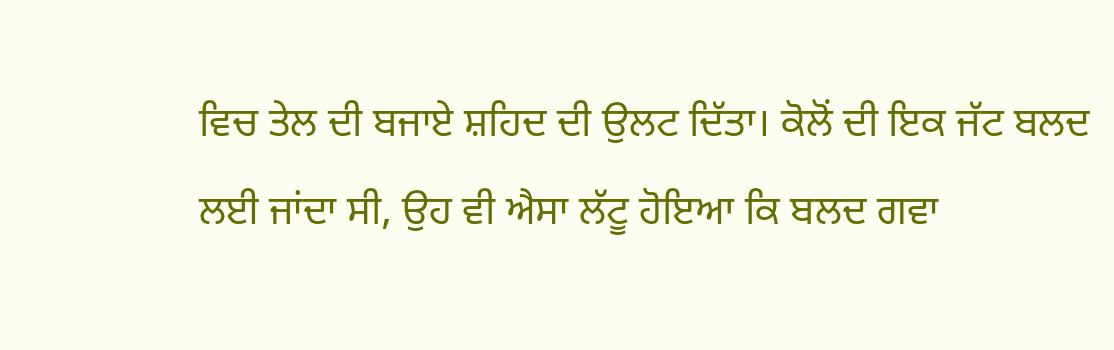ਵਿਚ ਤੇਲ ਦੀ ਬਜਾਏ ਸ਼ਹਿਦ ਦੀ ਉਲਟ ਦਿੱਤਾ। ਕੋਲੋਂ ਦੀ ਇਕ ਜੱਟ ਬਲਦ ਲਈ ਜਾਂਦਾ ਸੀ, ਉਹ ਵੀ ਐਸਾ ਲੱਟੂ ਹੋਇਆ ਕਿ ਬਲਦ ਗਵਾ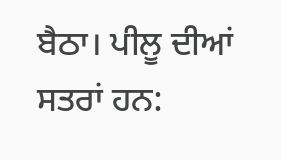ਬੈਠਾ। ਪੀਲੂ ਦੀਆਂ ਸਤਰਾਂ ਹਨ: